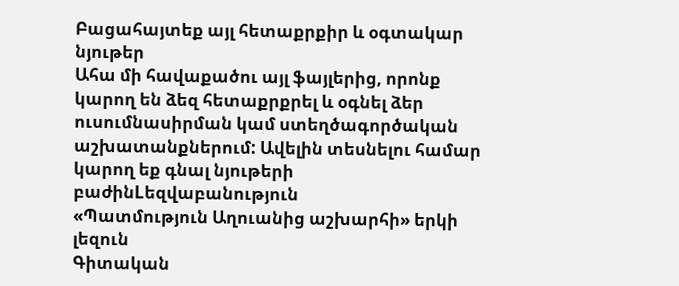Բացահայտեք այլ հետաքրքիր և օգտակար նյութեր
Ահա մի հավաքածու այլ ֆայլերից, որոնք կարող են ձեզ հետաքրքրել և օգնել ձեր ուսումնասիրման կամ ստեղծագործական աշխատանքներում: Ավելին տեսնելու համար կարող եք գնալ նյութերի բաժինLեզվաբանություն
«Պատմություն Աղուանից աշխարհի» երկի լեզուն
Գիտական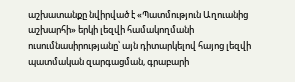աշխատանքը նվիրված է «Պատմություն Աղուանից աշխարհի» երկի լեզվի համակողմանի ուսումնասիրությանը՝ այն դիտարկելով հայոց լեզվի պատմական զարգացման, գրաբարի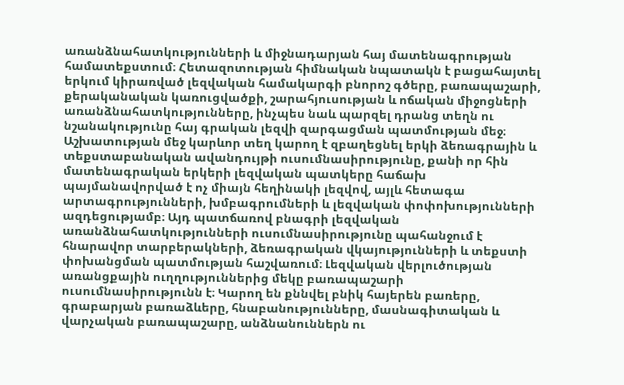առանձնահատկությունների և միջնադարյան հայ մատենագրության համատեքստում։ Հետազոտության հիմնական նպատակն է բացահայտել երկում կիրառված լեզվական համակարգի բնորոշ գծերը, բառապաշարի, քերականական կառուցվածքի, շարահյուսության և ոճական միջոցների առանձնահատկությունները, ինչպես նաև պարզել դրանց տեղն ու նշանակությունը հայ գրական լեզվի զարգացման պատմության մեջ։ Աշխատության մեջ կարևոր տեղ կարող է զբաղեցնել երկի ձեռագրային և տեքստաբանական ավանդույթի ուսումնասիրությունը, քանի որ հին մատենագրական երկերի լեզվական պատկերը հաճախ պայմանավորված է ոչ միայն հեղինակի լեզվով, այլև հետագա արտագրությունների, խմբագրումների և լեզվական փոփոխությունների ազդեցությամբ։ Այդ պատճառով բնագրի լեզվական առանձնահատկությունների ուսումնասիրությունը պահանջում է հնարավոր տարբերակների, ձեռագրական վկայությունների և տեքստի փոխանցման պատմության հաշվառում։ Լեզվական վերլուծության առանցքային ուղղություններից մեկը բառապաշարի ուսումնասիրությունն է։ Կարող են քննվել բնիկ հայերեն բառերը, գրաբարյան բառաձևերը, հնաբանությունները, մասնագիտական և վարչական բառապաշարը, անձնանուններն ու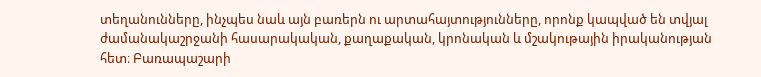տեղանունները, ինչպես նաև այն բառերն ու արտահայտությունները, որոնք կապված են տվյալ ժամանակաշրջանի հասարակական, քաղաքական, կրոնական և մշակութային իրականության հետ։ Բառապաշարի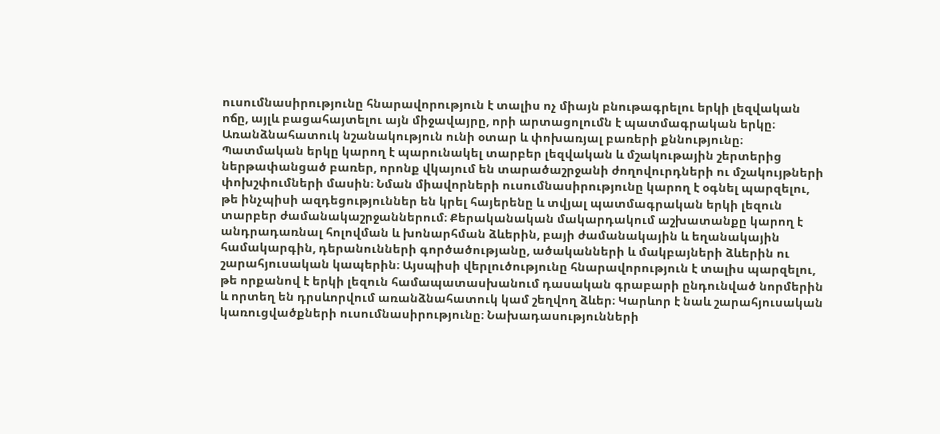ուսումնասիրությունը հնարավորություն է տալիս ոչ միայն բնութագրելու երկի լեզվական ոճը, այլև բացահայտելու այն միջավայրը, որի արտացոլումն է պատմագրական երկը։ Առանձնահատուկ նշանակություն ունի օտար և փոխառյալ բառերի քննությունը։ Պատմական երկը կարող է պարունակել տարբեր լեզվական և մշակութային շերտերից ներթափանցած բառեր, որոնք վկայում են տարածաշրջանի ժողովուրդների ու մշակույթների փոխշփումների մասին։ Նման միավորների ուսումնասիրությունը կարող է օգնել պարզելու, թե ինչպիսի ազդեցություններ են կրել հայերենը և տվյալ պատմագրական երկի լեզուն տարբեր ժամանակաշրջաններում։ Քերականական մակարդակում աշխատանքը կարող է անդրադառնալ հոլովման և խոնարհման ձևերին, բայի ժամանակային և եղանակային համակարգին, դերանունների գործածությանը, ածականների և մակբայների ձևերին ու շարահյուսական կապերին։ Այսպիսի վերլուծությունը հնարավորություն է տալիս պարզելու, թե որքանով է երկի լեզուն համապատասխանում դասական գրաբարի ընդունված նորմերին և որտեղ են դրսևորվում առանձնահատուկ կամ շեղվող ձևեր։ Կարևոր է նաև շարահյուսական կառուցվածքների ուսումնասիրությունը։ Նախադասությունների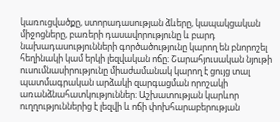կառուցվածքը, ստորադասության ձևերը, կապակցական միջոցները, բառերի դասավորությունը և բարդ նախադասությունների գործածությունը կարող են բնորոշել հեղինակի կամ երկի լեզվական ոճը։ Շարահյուսական նյութի ուսումնասիրությունը միաժամանակ կարող է ցույց տալ պատմագրական արձակի զարգացման որոշակի առանձնահատկություններ։ Աշխատության կարևոր ուղղություններից է լեզվի և ոճի փոխհարաբերության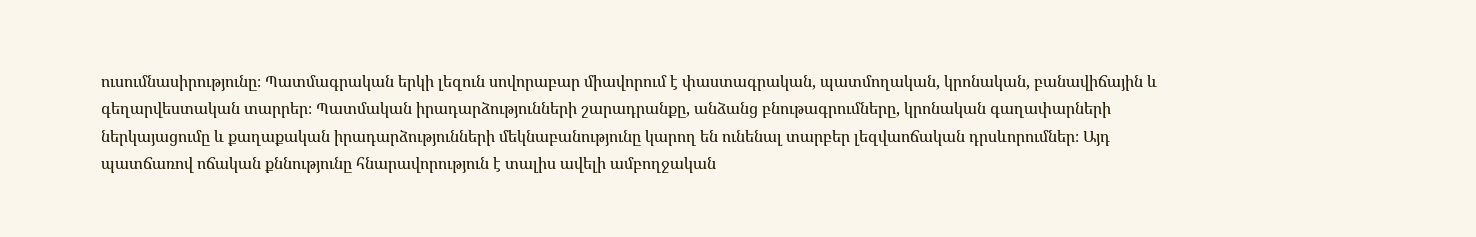ուսումնասիրությունը։ Պատմագրական երկի լեզուն սովորաբար միավորում է փաստագրական, պատմողական, կրոնական, բանավիճային և գեղարվեստական տարրեր։ Պատմական իրադարձությունների շարադրանքը, անձանց բնութագրումները, կրոնական գաղափարների ներկայացումը և քաղաքական իրադարձությունների մեկնաբանությունը կարող են ունենալ տարբեր լեզվաոճական դրսևորումներ։ Այդ պատճառով ոճական քննությունը հնարավորություն է տալիս ավելի ամբողջական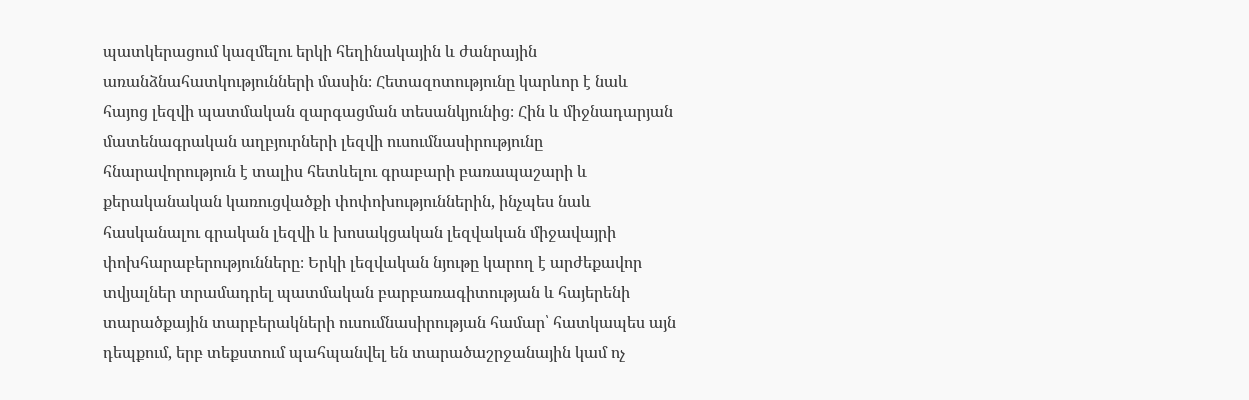պատկերացում կազմելու երկի հեղինակային և ժանրային առանձնահատկությունների մասին։ Հետազոտությունը կարևոր է նաև հայոց լեզվի պատմական զարգացման տեսանկյունից։ Հին և միջնադարյան մատենագրական աղբյուրների լեզվի ուսումնասիրությունը հնարավորություն է տալիս հետևելու գրաբարի բառապաշարի և քերականական կառուցվածքի փոփոխություններին, ինչպես նաև հասկանալու գրական լեզվի և խոսակցական լեզվական միջավայրի փոխհարաբերությունները։ Երկի լեզվական նյութը կարող է արժեքավոր տվյալներ տրամադրել պատմական բարբառագիտության և հայերենի տարածքային տարբերակների ուսումնասիրության համար՝ հատկապես այն դեպքում, երբ տեքստում պահպանվել են տարածաշրջանային կամ ոչ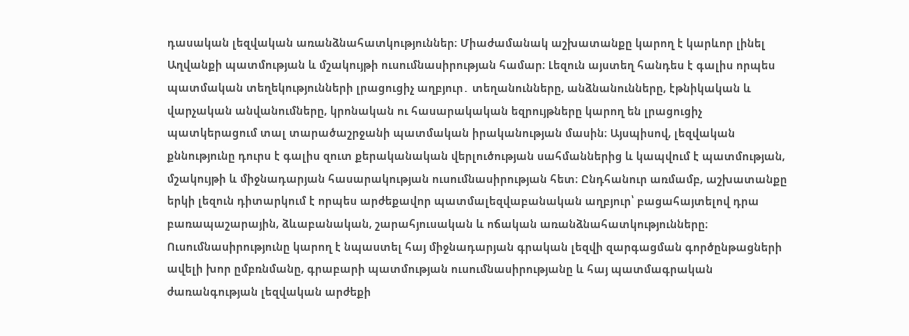դասական լեզվական առանձնահատկություններ։ Միաժամանակ աշխատանքը կարող է կարևոր լինել Աղվանքի պատմության և մշակույթի ուսումնասիրության համար։ Լեզուն այստեղ հանդես է գալիս որպես պատմական տեղեկությունների լրացուցիչ աղբյուր․ տեղանունները, անձնանունները, էթնիկական և վարչական անվանումները, կրոնական ու հասարակական եզրույթները կարող են լրացուցիչ պատկերացում տալ տարածաշրջանի պատմական իրականության մասին։ Այսպիսով, լեզվական քննությունը դուրս է գալիս զուտ քերականական վերլուծության սահմաններից և կապվում է պատմության, մշակույթի և միջնադարյան հասարակության ուսումնասիրության հետ։ Ընդհանուր առմամբ, աշխատանքը երկի լեզուն դիտարկում է որպես արժեքավոր պատմալեզվաբանական աղբյուր՝ բացահայտելով դրա բառապաշարային, ձևաբանական, շարահյուսական և ոճական առանձնահատկությունները։ Ուսումնասիրությունը կարող է նպաստել հայ միջնադարյան գրական լեզվի զարգացման գործընթացների ավելի խոր ըմբռնմանը, գրաբարի պատմության ուսումնասիրությանը և հայ պատմագրական ժառանգության լեզվական արժեքի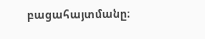բացահայտմանը։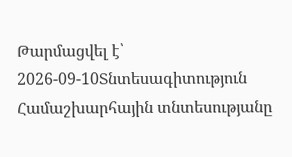Թարմացվել է՝ 2026-09-10Տնտեսագիտություն
Համաշխարհային տնտեսությանը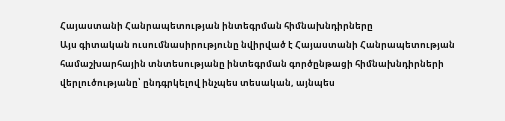Հայաստանի Հանրապետության ինտեգրման հիմնախնդիրները
Այս գիտական ուսումնասիրությունը նվիրված է Հայաստանի Հանրապետության համաշխարհային տնտեսությանը ինտեգրման գործընթացի հիմնախնդիրների վերլուծությանը՝ ընդգրկելով ինչպես տեսական, այնպես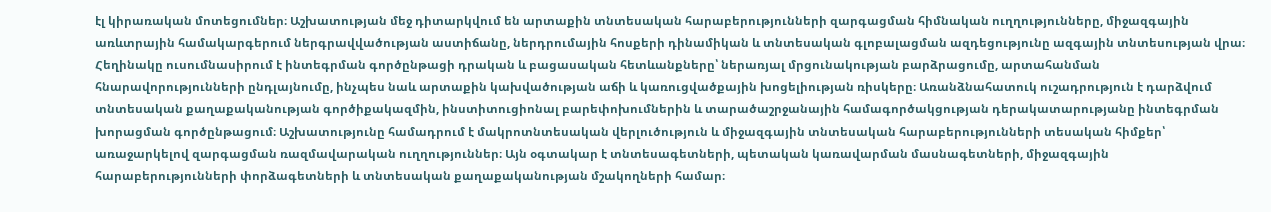էլ կիրառական մոտեցումներ։ Աշխատության մեջ դիտարկվում են արտաքին տնտեսական հարաբերությունների զարգացման հիմնական ուղղությունները, միջազգային առևտրային համակարգերում ներգրավվածության աստիճանը, ներդրումային հոսքերի դինամիկան և տնտեսական գլոբալացման ազդեցությունը ազգային տնտեսության վրա։ Հեղինակը ուսումնասիրում է ինտեգրման գործընթացի դրական և բացասական հետևանքները՝ ներառյալ մրցունակության բարձրացումը, արտահանման հնարավորությունների ընդլայնումը, ինչպես նաև արտաքին կախվածության աճի և կառուցվածքային խոցելիության ռիսկերը։ Առանձնահատուկ ուշադրություն է դարձվում տնտեսական քաղաքականության գործիքակազմին, ինստիտուցիոնալ բարեփոխումներին և տարածաշրջանային համագործակցության դերակատարությանը ինտեգրման խորացման գործընթացում։ Աշխատությունը համադրում է մակրոտնտեսական վերլուծություն և միջազգային տնտեսական հարաբերությունների տեսական հիմքեր՝ առաջարկելով զարգացման ռազմավարական ուղղություններ։ Այն օգտակար է տնտեսագետների, պետական կառավարման մասնագետների, միջազգային հարաբերությունների փորձագետների և տնտեսական քաղաքականության մշակողների համար։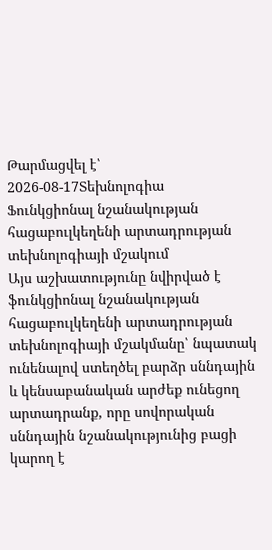Թարմացվել է՝ 2026-08-17Տեխնոլոգիա
Ֆունկցիոնալ նշանակության հացաբուլկեղենի արտադրության տեխնոլոգիայի մշակում
Այս աշխատությունը նվիրված է ֆունկցիոնալ նշանակության հացաբուլկեղենի արտադրության տեխնոլոգիայի մշակմանը՝ նպատակ ունենալով ստեղծել բարձր սննդային և կենսաբանական արժեք ունեցող արտադրանք, որը սովորական սննդային նշանակությունից բացի կարող է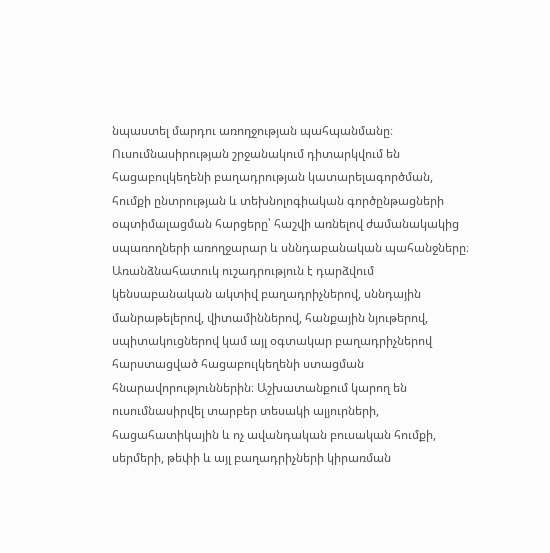նպաստել մարդու առողջության պահպանմանը։ Ուսումնասիրության շրջանակում դիտարկվում են հացաբուլկեղենի բաղադրության կատարելագործման, հումքի ընտրության և տեխնոլոգիական գործընթացների օպտիմալացման հարցերը՝ հաշվի առնելով ժամանակակից սպառողների առողջարար և սննդաբանական պահանջները։ Առանձնահատուկ ուշադրություն է դարձվում կենսաբանական ակտիվ բաղադրիչներով, սննդային մանրաթելերով, վիտամիններով, հանքային նյութերով, սպիտակուցներով կամ այլ օգտակար բաղադրիչներով հարստացված հացաբուլկեղենի ստացման հնարավորություններին։ Աշխատանքում կարող են ուսումնասիրվել տարբեր տեսակի ալյուրների, հացահատիկային և ոչ ավանդական բուսական հումքի, սերմերի, թեփի և այլ բաղադրիչների կիրառման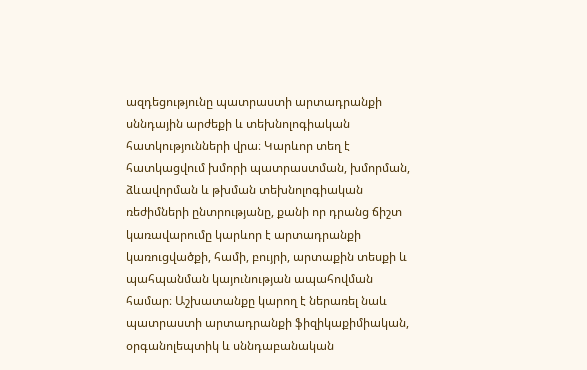ազդեցությունը պատրաստի արտադրանքի սննդային արժեքի և տեխնոլոգիական հատկությունների վրա։ Կարևոր տեղ է հատկացվում խմորի պատրաստման, խմորման, ձևավորման և թխման տեխնոլոգիական ռեժիմների ընտրությանը, քանի որ դրանց ճիշտ կառավարումը կարևոր է արտադրանքի կառուցվածքի, համի, բույրի, արտաքին տեսքի և պահպանման կայունության ապահովման համար։ Աշխատանքը կարող է ներառել նաև պատրաստի արտադրանքի ֆիզիկաքիմիական, օրգանոլեպտիկ և սննդաբանական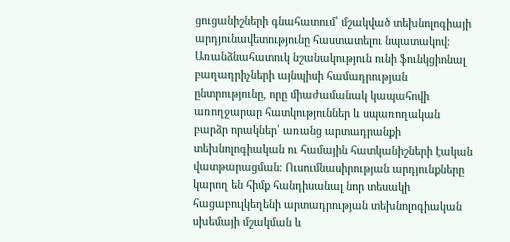ցուցանիշների գնահատում՝ մշակված տեխնոլոգիայի արդյունավետությունը հաստատելու նպատակով։ Առանձնահատուկ նշանակություն ունի ֆունկցիոնալ բաղադրիչների այնպիսի համադրության ընտրությունը, որը միաժամանակ կապահովի առողջարար հատկություններ և սպառողական բարձր որակներ՝ առանց արտադրանքի տեխնոլոգիական ու համային հատկանիշների էական վատթարացման։ Ուսումնասիրության արդյունքները կարող են հիմք հանդիսանալ նոր տեսակի հացաբուլկեղենի արտադրության տեխնոլոգիական սխեմայի մշակման և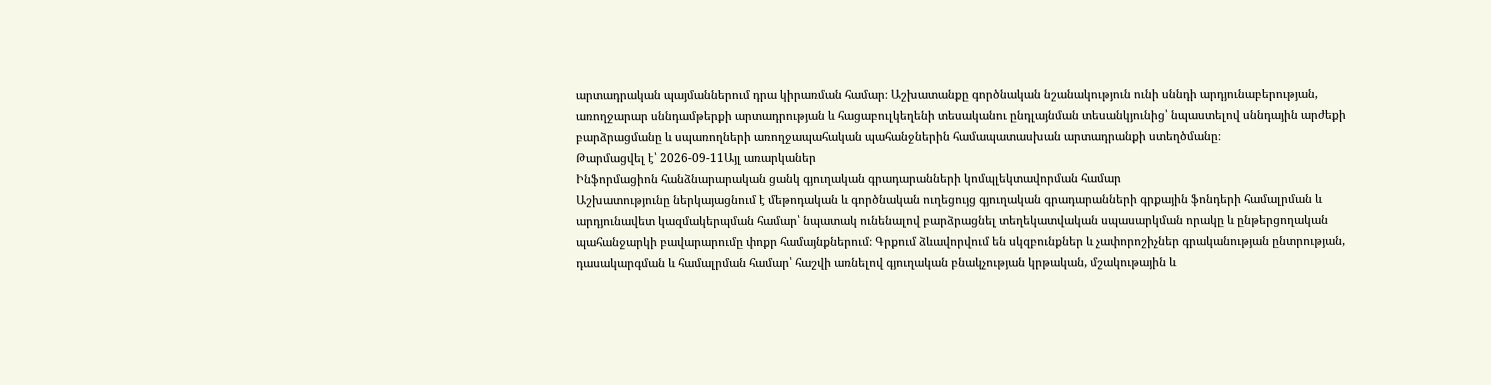արտադրական պայմաններում դրա կիրառման համար։ Աշխատանքը գործնական նշանակություն ունի սննդի արդյունաբերության, առողջարար սննդամթերքի արտադրության և հացաբուլկեղենի տեսականու ընդլայնման տեսանկյունից՝ նպաստելով սննդային արժեքի բարձրացմանը և սպառողների առողջապահական պահանջներին համապատասխան արտադրանքի ստեղծմանը։
Թարմացվել է՝ 2026-09-11Այլ առարկաներ
Ինֆորմացիոն հանձնարարական ցանկ գյուղական գրադարանների կոմպլեկտավորման համար
Աշխատությունը ներկայացնում է մեթոդական և գործնական ուղեցույց գյուղական գրադարանների գրքային ֆոնդերի համալրման և արդյունավետ կազմակերպման համար՝ նպատակ ունենալով բարձրացնել տեղեկատվական սպասարկման որակը և ընթերցողական պահանջարկի բավարարումը փոքր համայնքներում։ Գրքում ձևավորվում են սկզբունքներ և չափորոշիչներ գրականության ընտրության, դասակարգման և համալրման համար՝ հաշվի առնելով գյուղական բնակչության կրթական, մշակութային և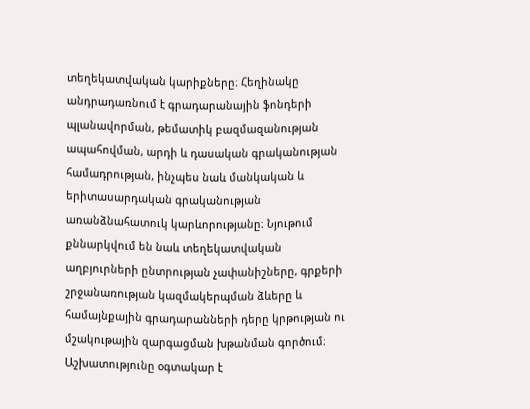տեղեկատվական կարիքները։ Հեղինակը անդրադառնում է գրադարանային ֆոնդերի պլանավորման, թեմատիկ բազմազանության ապահովման, արդի և դասական գրականության համադրության, ինչպես նաև մանկական և երիտասարդական գրականության առանձնահատուկ կարևորությանը։ Նյութում քննարկվում են նաև տեղեկատվական աղբյուրների ընտրության չափանիշները, գրքերի շրջանառության կազմակերպման ձևերը և համայնքային գրադարանների դերը կրթության ու մշակութային զարգացման խթանման գործում։ Աշխատությունը օգտակար է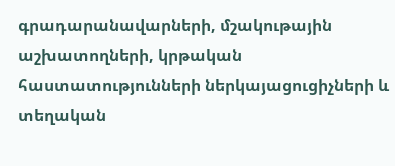գրադարանավարների, մշակութային աշխատողների, կրթական հաստատությունների ներկայացուցիչների և տեղական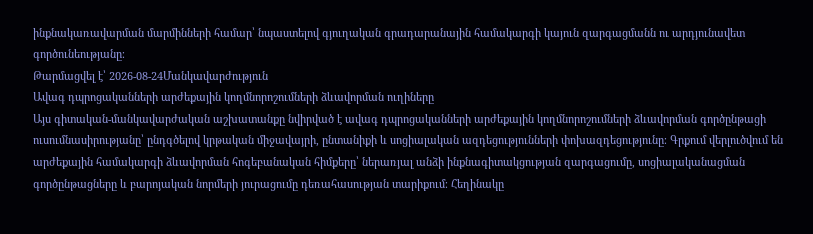ինքնակառավարման մարմինների համար՝ նպաստելով գյուղական գրադարանային համակարգի կայուն զարգացմանն ու արդյունավետ գործունեությանը։
Թարմացվել է՝ 2026-08-24Մանկավարժություն
Ավագ դպրոցականների արժեքային կողմնորոշումների ձևավորման ուղիները
Այս գիտական-մանկավարժական աշխատանքը նվիրված է ավագ դպրոցականների արժեքային կողմնորոշումների ձևավորման գործընթացի ուսումնասիրությանը՝ ընդգծելով կրթական միջավայրի, ընտանիքի և սոցիալական ազդեցությունների փոխազդեցությունը։ Գրքում վերլուծվում են արժեքային համակարգի ձևավորման հոգեբանական հիմքերը՝ ներառյալ անձի ինքնագիտակցության զարգացումը, սոցիալականացման գործընթացները և բարոյական նորմերի յուրացումը դեռահասության տարիքում։ Հեղինակը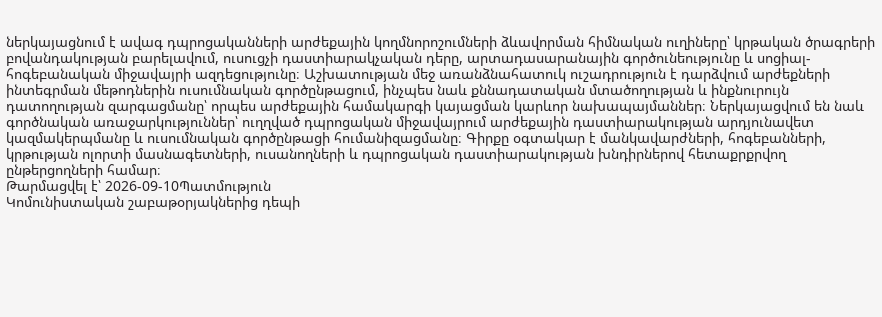ներկայացնում է ավագ դպրոցականների արժեքային կողմնորոշումների ձևավորման հիմնական ուղիները՝ կրթական ծրագրերի բովանդակության բարելավում, ուսուցչի դաստիարակչական դերը, արտադասարանային գործունեությունը և սոցիալ-հոգեբանական միջավայրի ազդեցությունը։ Աշխատության մեջ առանձնահատուկ ուշադրություն է դարձվում արժեքների ինտեգրման մեթոդներին ուսումնական գործընթացում, ինչպես նաև քննադատական մտածողության և ինքնուրույն դատողության զարգացմանը՝ որպես արժեքային համակարգի կայացման կարևոր նախապայմաններ։ Ներկայացվում են նաև գործնական առաջարկություններ՝ ուղղված դպրոցական միջավայրում արժեքային դաստիարակության արդյունավետ կազմակերպմանը և ուսումնական գործընթացի հումանիզացմանը։ Գիրքը օգտակար է մանկավարժների, հոգեբանների, կրթության ոլորտի մասնագետների, ուսանողների և դպրոցական դաստիարակության խնդիրներով հետաքրքրվող ընթերցողների համար։
Թարմացվել է՝ 2026-09-10Պատմություն
Կոմունիստական շաբաթօրյակներից դեպի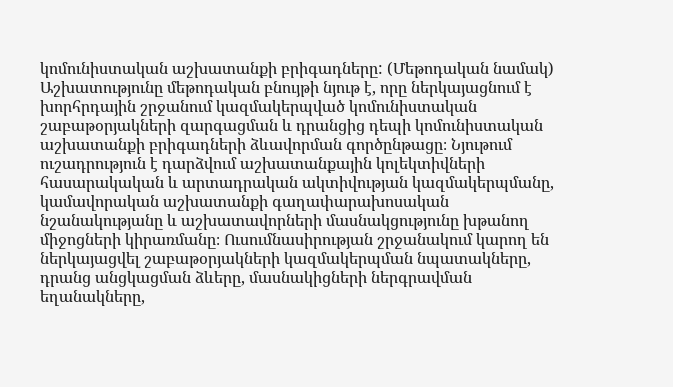կոմունիստական աշխատանքի բրիգադները: (Մեթոդական նամակ)
Աշխատությունը մեթոդական բնույթի նյութ է, որը ներկայացնում է խորհրդային շրջանում կազմակերպված կոմունիստական շաբաթօրյակների զարգացման և դրանցից դեպի կոմունիստական աշխատանքի բրիգադների ձևավորման գործընթացը։ Նյութում ուշադրություն է դարձվում աշխատանքային կոլեկտիվների հասարակական և արտադրական ակտիվության կազմակերպմանը, կամավորական աշխատանքի գաղափարախոսական նշանակությանը և աշխատավորների մասնակցությունը խթանող միջոցների կիրառմանը։ Ուսումնասիրության շրջանակում կարող են ներկայացվել շաբաթօրյակների կազմակերպման նպատակները, դրանց անցկացման ձևերը, մասնակիցների ներգրավման եղանակները,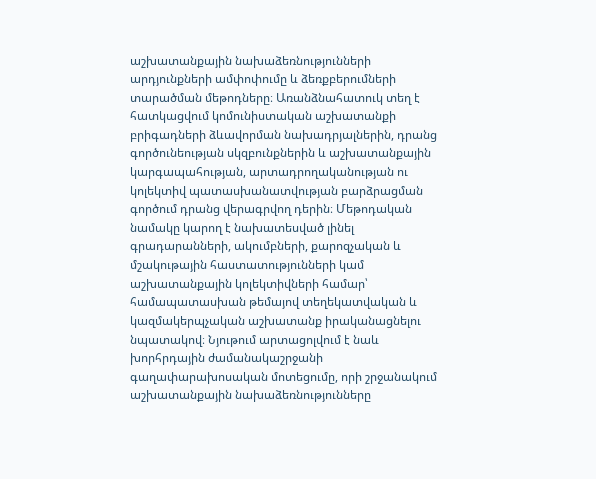աշխատանքային նախաձեռնությունների արդյունքների ամփոփումը և ձեռքբերումների տարածման մեթոդները։ Առանձնահատուկ տեղ է հատկացվում կոմունիստական աշխատանքի բրիգադների ձևավորման նախադրյալներին, դրանց գործունեության սկզբունքներին և աշխատանքային կարգապահության, արտադրողականության ու կոլեկտիվ պատասխանատվության բարձրացման գործում դրանց վերագրվող դերին։ Մեթոդական նամակը կարող է նախատեսված լինել գրադարանների, ակումբների, քարոզչական և մշակութային հաստատությունների կամ աշխատանքային կոլեկտիվների համար՝ համապատասխան թեմայով տեղեկատվական և կազմակերպչական աշխատանք իրականացնելու նպատակով։ Նյութում արտացոլվում է նաև խորհրդային ժամանակաշրջանի գաղափարախոսական մոտեցումը, որի շրջանակում աշխատանքային նախաձեռնությունները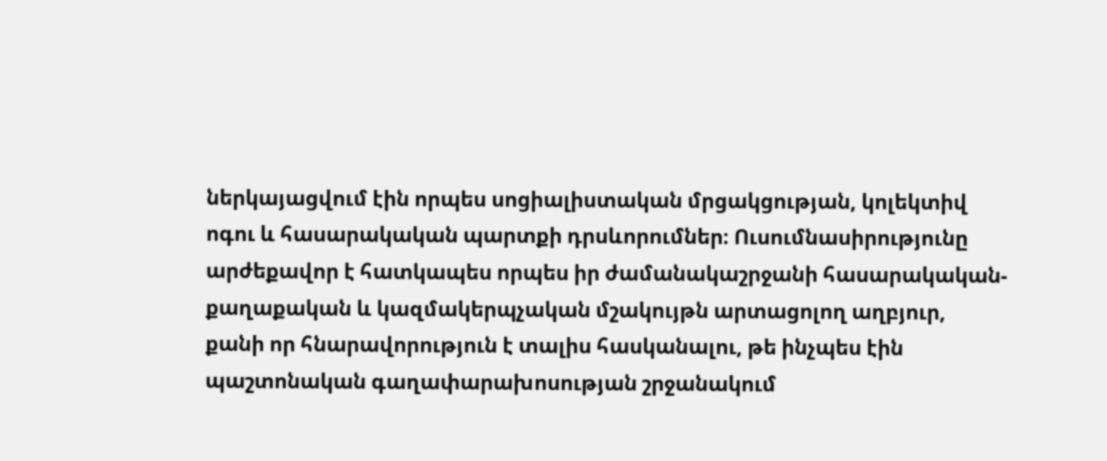ներկայացվում էին որպես սոցիալիստական մրցակցության, կոլեկտիվ ոգու և հասարակական պարտքի դրսևորումներ։ Ուսումնասիրությունը արժեքավոր է հատկապես որպես իր ժամանակաշրջանի հասարակական-քաղաքական և կազմակերպչական մշակույթն արտացոլող աղբյուր, քանի որ հնարավորություն է տալիս հասկանալու, թե ինչպես էին պաշտոնական գաղափարախոսության շրջանակում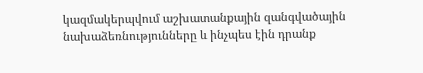կազմակերպվում աշխատանքային զանգվածային նախաձեռնությունները և ինչպես էին դրանք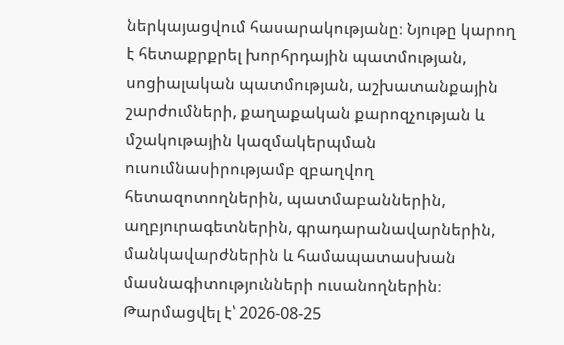ներկայացվում հասարակությանը։ Նյութը կարող է հետաքրքրել խորհրդային պատմության, սոցիալական պատմության, աշխատանքային շարժումների, քաղաքական քարոզչության և մշակութային կազմակերպման ուսումնասիրությամբ զբաղվող հետազոտողներին, պատմաբաններին, աղբյուրագետներին, գրադարանավարներին, մանկավարժներին և համապատասխան մասնագիտությունների ուսանողներին։
Թարմացվել է՝ 2026-08-25